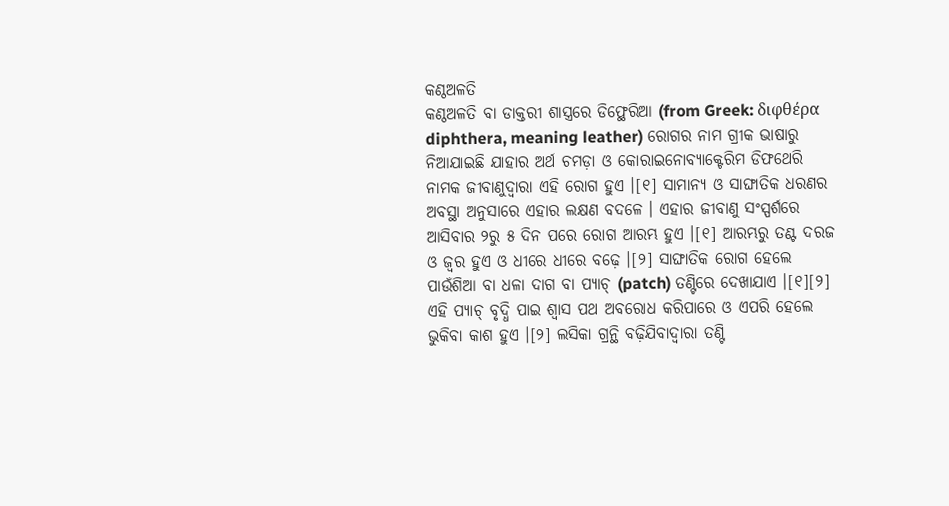କଣ୍ଠଅଳତି
କଣ୍ଠଅଳତି ବା ଡାକ୍ତରୀ ଶାସ୍ତ୍ରରେ ଡିଫ୍ଥେରିଆ (from Greek: διφθέρα diphthera, meaning leather) ରୋଗର ନାମ ଗ୍ରୀକ ଭାଷାରୁ ନିଆଯାଇଛି ଯାହାର ଅର୍ଥ ଚମଡ଼ା ଓ କୋରାଇନୋବ୍ୟାକ୍ଟେରିମ ଡିଫଥେରି ନାମକ ଜୀବାଣୁଦ୍ୱାରା ଏହି ରୋଗ ହୁଏ ।[୧] ସାମାନ୍ୟ ଓ ସାଙ୍ଘାତିକ ଧରଣର ଅବସ୍ଥା ଅନୁସାରେ ଏହାର ଲକ୍ଷଣ ବଦଳେ । ଏହାର ଜୀବାଣୁ ସଂସ୍ପର୍ଶରେ ଆସିବାର ୨ରୁ ୫ ଦିନ ପରେ ରୋଗ ଆରମ୍ଭ ହୁଏ ।[୧] ଆରମ୍ଭରୁ ତଣ୍ଟ ଦରଜ ଓ ଜ୍ୱର ହୁଏ ଓ ଧୀରେ ଧୀରେ ବଢ଼େ ।[୨] ସାଙ୍ଘାତିକ ରୋଗ ହେଲେ ପାଉଁଶିଆ ବା ଧଳା ଦାଗ ବା ପ୍ୟାଚ୍ (patch) ତଣ୍ଟିରେ ଦେଖାଯାଏ ।[୧][୨] ଏହି ପ୍ୟାଚ୍ ବୃଦ୍ଧି ପାଇ ଶ୍ୱାସ ପଥ ଅବରୋଧ କରିପାରେ ଓ ଏପରି ହେଲେ ଭୁକିବା କାଶ ହୁଏ ।[୨] ଲସିକା ଗ୍ରନ୍ଥି ବଢ଼ିଯିବାଦ୍ୱାରା ତଣ୍ଟି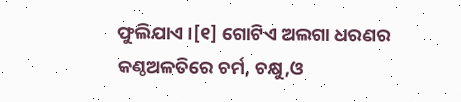ଫୁଲିଯାଏ ।[୧] ଗୋଟିଏ ଅଲଗା ଧରଣର କଣ୍ଠଅଳତିରେ ଚର୍ମ, ଚକ୍ଷୁ,ଓ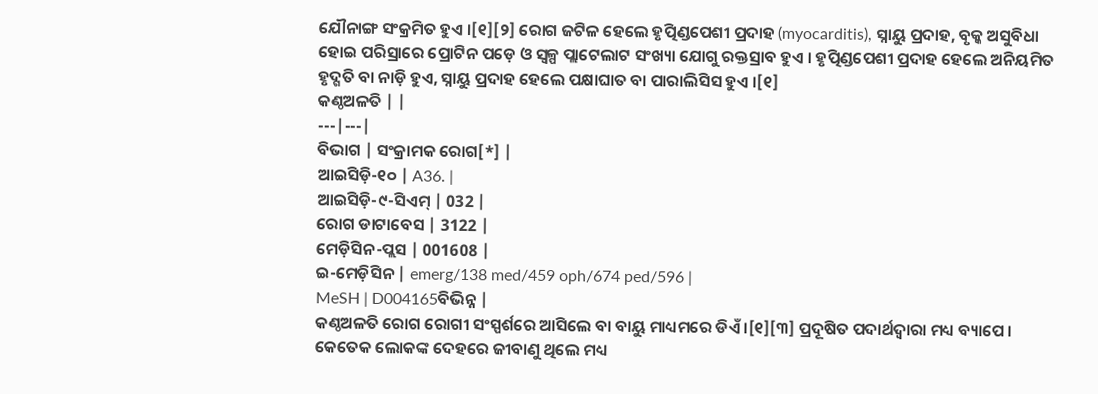ଯୌନାଙ୍ଗ ସଂକ୍ରମିତ ହୁଏ ।[୧][୨] ରୋଗ ଜଟିଳ ହେଲେ ହୃତ୍ପିଣ୍ଡପେଶୀ ପ୍ରଦାହ (myocarditis), ସ୍ନାୟୁ ପ୍ରଦାହ, ବୃକ୍କ ଅସୁବିଧା ହୋଇ ପରିସ୍ରାରେ ପ୍ରୋଟିନ ପଡ଼େ ଓ ସ୍ୱଳ୍ପ ପ୍ଲାଟେଲାଟ ସଂଖ୍ୟା ଯୋଗୁ ରକ୍ତସ୍ରାବ ହୁଏ । ହୃତ୍ପିଣ୍ଡପେଶୀ ପ୍ରଦାହ ହେଲେ ଅନିୟମିତ ହୃଦ୍ଗତି ବା ନାଡ଼ି ହୁଏ, ସ୍ନାୟୁ ପ୍ରଦାହ ହେଲେ ପକ୍ଷାଘାତ ବା ପାରାଲିସିସ ହୁଏ ।[୧]
କଣ୍ଠଅଳତି | |
---|---|
ବିଭାଗ | ସଂକ୍ରାମକ ରୋଗ[*] |
ଆଇସିଡ଼ି-୧୦ | A36. |
ଆଇସିଡ଼ି-୯-ସିଏମ୍ | 032 |
ରୋଗ ଡାଟାବେସ | 3122 |
ମେଡ଼ିସିନ-ପ୍ଲସ | 001608 |
ଇ-ମେଡ଼ିସିନ | emerg/138 med/459 oph/674 ped/596 |
MeSH | D004165ବିଭିନ୍ନ |
କଣ୍ଠଅଳତି ରୋଗ ରୋଗୀ ସଂସ୍ପର୍ଶରେ ଆସିଲେ ବା ବାୟୁ ମାଧ୍ୟମରେ ଡିଏଁ ।[୧][୩] ପ୍ରଦୂଷିତ ପଦାର୍ଥଦ୍ୱାରା ମଧ୍ୟ ବ୍ୟାପେ । କେତେକ ଲୋକଙ୍କ ଦେହରେ ଜୀବାଣୁ ଥିଲେ ମଧ୍ୟ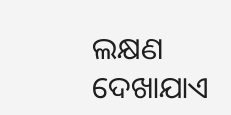ଲକ୍ଷଣ ଦେଖାଯାଏ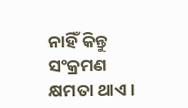ନାହିଁ କିନ୍ତୁ ସଂକ୍ରମଣ କ୍ଷମତା ଥାଏ ।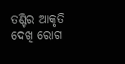ତଣ୍ଟିର ଆକୃତି ଦେଖି ରୋଗ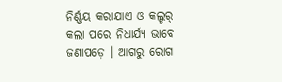ନିର୍ଣ୍ଣୟ କରାଯାଏ ଓ କଲ୍ଚର୍ କଲା ପରେ ନିଧାର୍ଯ୍ୟ ଭାବେ ଜଣାପଡ଼େ । ଆଗରୁ ରୋଗ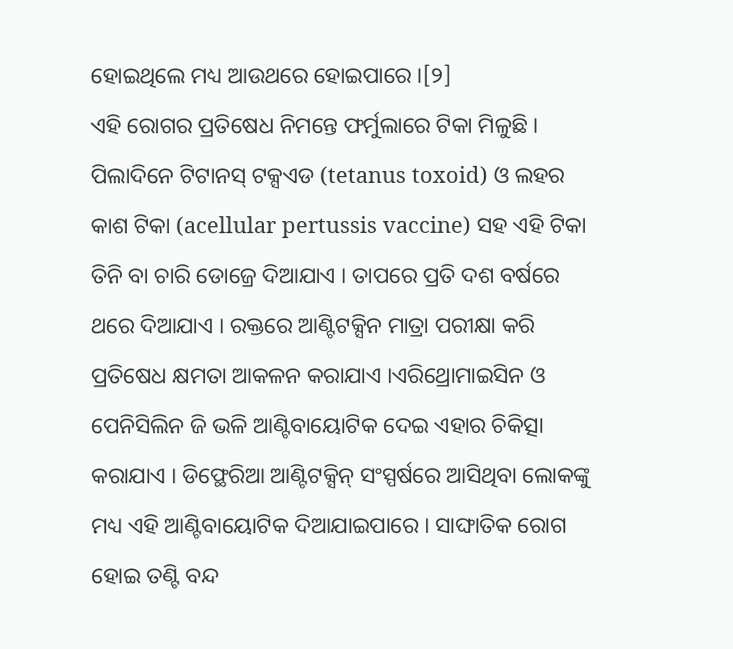ହୋଇଥିଲେ ମଧ୍ୟ ଆଉଥରେ ହୋଇପାରେ ।[୨]
ଏହି ରୋଗର ପ୍ରତିଷେଧ ନିମନ୍ତେ ଫର୍ମୁଲାରେ ଟିକା ମିଳୁଛି । ପିଲାଦିନେ ଟିଟାନସ୍ ଟକ୍ସଏଡ (tetanus toxoid) ଓ ଲହର କାଶ ଟିକା (acellular pertussis vaccine) ସହ ଏହି ଟିକା ତିନି ବା ଚାରି ଡୋଜ୍ରେ ଦିଆଯାଏ । ତାପରେ ପ୍ରତି ଦଶ ବର୍ଷରେ ଥରେ ଦିଆଯାଏ । ରକ୍ତରେ ଆଣ୍ଟିଟକ୍ସିନ ମାତ୍ରା ପରୀକ୍ଷା କରି ପ୍ରତିଷେଧ କ୍ଷମତା ଆକଳନ କରାଯାଏ ।ଏରିଥ୍ରୋମାଇସିନ ଓ ପେନିସିଲିନ ଜି ଭଳି ଆଣ୍ଟିବାୟୋଟିକ ଦେଇ ଏହାର ଚିକିତ୍ସା କରାଯାଏ । ଡିଫ୍ଥେରିଆ ଆଣ୍ଟିଟକ୍ସିନ୍ ସଂସ୍ପର୍ଷରେ ଆସିଥିବା ଲୋକଙ୍କୁ ମଧ୍ୟ ଏହି ଆଣ୍ଟିବାୟୋଟିକ ଦିଆଯାଇପାରେ । ସାଙ୍ଘାତିକ ରୋଗ ହୋଇ ତଣ୍ଟି ବନ୍ଦ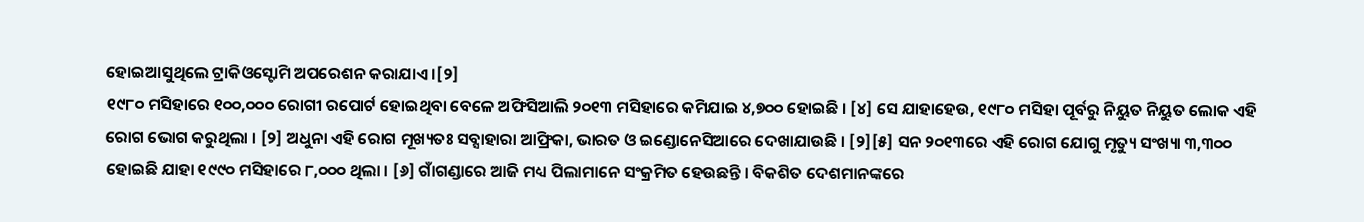ହୋଇଆସୁଥିଲେ ଟ୍ରାକିଓସ୍ଟୋମି ଅପରେଶନ କରାଯାଏ ।[୨]
୧୯୮୦ ମସିହାରେ ୧୦୦,୦୦୦ ରୋଗୀ ରପୋର୍ଟ ହୋଇଥିବା ବେଳେ ଅଫିସିଆଲି ୨୦୧୩ ମସିହାରେ କମିଯାଇ ୪,୭୦୦ ହୋଇଛି । [୪] ସେ ଯାହାହେଉ, ୧୯୮୦ ମସିହା ପୂର୍ବରୁ ନିୟୁତ ନିୟୁତ ଲୋକ ଏହି ରୋଗ ଭୋଗ କରୁଥିଲା । [୨] ଅଧୁନା ଏହି ରୋଗ ମୂଖ୍ୟତଃ ସବ୍ସାହାରା ଆଫ୍ରିକା, ଭାରତ ଓ ଇଣ୍ଡୋନେସିଆରେ ଦେଖାଯାଉଛି । [୨][୫] ସନ ୨୦୧୩ରେ ଏହି ରୋଗ ଯୋଗୁ ମୃତ୍ୟୁ ସଂଖ୍ୟା ୩,୩୦୦ ହୋଇଛି ଯାହା ୧୯୯୦ ମସିହାରେ ୮,୦୦୦ ଥିଲା । [୬] ଗାଁଗଣ୍ଡାରେ ଆଜି ମଧ୍ୟ ପିଲାମାନେ ସଂକ୍ରମିତ ହେଉଛନ୍ତି । ବିକଶିତ ଦେଶମାନଙ୍କରେ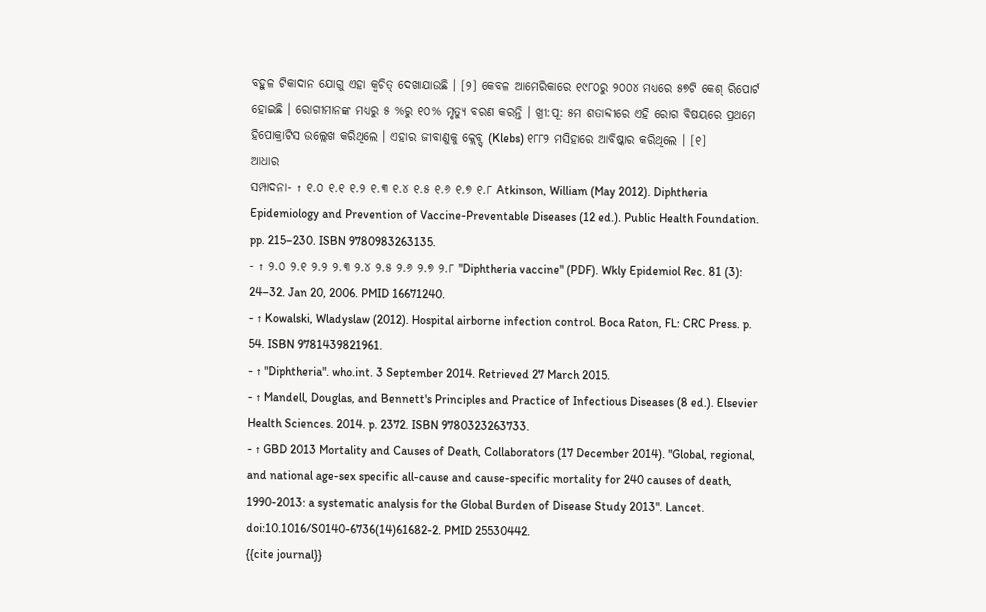ବହୁଳ ଟିକାଦାନ ଯୋଗୁ ଏହା କ୍ୱଚିତ୍ ଦେଖାଯାଉଛି । [୨] କେବଳ ଆମେରିକାରେ ୧୯୮୦ରୁ ୨୦୦୪ ମଧ୍ୟରେ ୫୭ଟି କେଶ୍ ରିପୋର୍ଟ ହୋଇଛି । ରୋଗୀମାନଙ୍କ ମଧ୍ୟରୁ ୫ %ରୁ ୧୦% ମୃତ୍ୟୁ ବରଣ କରନ୍ତି । ଖ୍ରୀ:ପୂ: ୫ମ ଶତାବ୍ଦୀରେ ଏହି ରୋଗ ବିଷୟରେ ପ୍ରଥମେ ହିପୋକ୍ରାଟିସ ଉଲ୍ଲେଖ କରିଥିଲେ । ଏହାର ଜୀବାଣୁକୁ କ୍ଲେବ୍ସ୍ (Klebs) ୧୮୮୨ ମସିହାରେ ଆବିଷ୍କାର କରିଥିଲେ । [୧]
ଆଧାର
ସମ୍ପାଦନା- ↑ ୧.୦ ୧.୧ ୧.୨ ୧.୩ ୧.୪ ୧.୫ ୧.୬ ୧.୭ ୧.୮ Atkinson, William (May 2012). Diphtheria Epidemiology and Prevention of Vaccine-Preventable Diseases (12 ed.). Public Health Foundation. pp. 215–230. ISBN 9780983263135.
- ↑ ୨.୦ ୨.୧ ୨.୨ ୨.୩ ୨.୪ ୨.୫ ୨.୬ ୨.୭ ୨.୮ "Diphtheria vaccine" (PDF). Wkly Epidemiol Rec. 81 (3): 24–32. Jan 20, 2006. PMID 16671240.
- ↑ Kowalski, Wladyslaw (2012). Hospital airborne infection control. Boca Raton, FL: CRC Press. p. 54. ISBN 9781439821961.
- ↑ "Diphtheria". who.int. 3 September 2014. Retrieved 27 March 2015.
- ↑ Mandell, Douglas, and Bennett's Principles and Practice of Infectious Diseases (8 ed.). Elsevier Health Sciences. 2014. p. 2372. ISBN 9780323263733.
- ↑ GBD 2013 Mortality and Causes of Death, Collaborators (17 December 2014). "Global, regional, and national age-sex specific all-cause and cause-specific mortality for 240 causes of death, 1990-2013: a systematic analysis for the Global Burden of Disease Study 2013". Lancet. doi:10.1016/S0140-6736(14)61682-2. PMID 25530442.
{{cite journal}}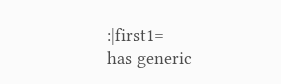:|first1=
has generic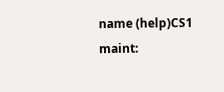name (help)CS1 maint: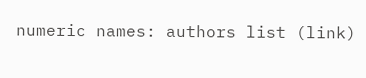numeric names: authors list (link)